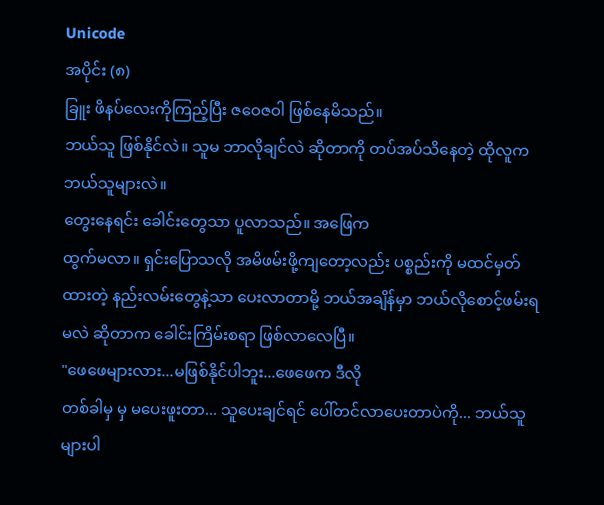Unicode
အပိုင်း (၈)
ခြူး ဖိနပ်လေးကိုကြည့်ပြီး ဇဝေဇဝါ ဖြစ်နေမိသည်။
ဘယ်သူ ဖြစ်နိုင်လဲ။ သူမ ဘာလိုချင်လဲ ဆိုတာကို တပ်အပ်သိနေတဲ့ ထိုလူက ဘယ်သူများလဲ။
တွေးနေရင်း ခေါင်းတွေသာ ပူလာသည်။ အဖြေက
ထွက်မလာ။ ရှင်းပြောသလို အမိဖမ်းဖို့ကျတော့လည်း ပစ္စည်းကို မထင်မှတ်ထားတဲ့ နည်းလမ်းတွေနဲ့သာ ပေးလာတာမို့ ဘယ်အချိန်မှာ ဘယ်လိုစောင့်ဖမ်းရမလဲ ဆိုတာက ခေါင်းကြိမ်းစရာ ဖြစ်လာလေပြီ။
"ဖေဖေများလား...မဖြစ်နိုင်ပါဘူး...ဖေဖေက ဒီလို
တစ်ခါမှ မှ မပေးဖူးတာ... သူပေးချင်ရင် ပေါ်တင်လာပေးတာပဲကို... ဘယ်သူများပါ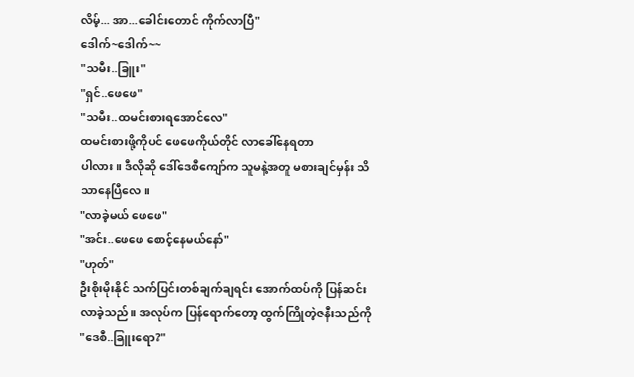လိမ့်... အာ...ခေါင်းတောင် ကိုက်လာပြီ"
ဒေါက်~ဒေါက်~~
"သမီး..ခြူး"
"ရှင်..ဖေဖေ"
"သမီး..ထမင်းစားရအောင်လေ"
ထမင်းစားဖို့ကိုပင် ဖေဖေကိုယ်တိုင် လာခေါ်နေရတာ
ပါလား။ ဒီလိုဆို ဒေါ်ဒေစီကျော်က သူမနဲ့အတူ မစားချင်မှန်း သိသာနေပြီလေ။
"လာခဲ့မယ် ဖေဖေ"
"အင်း..ဖေဖေ စောင့်နေမယ်နော်"
"ဟုတ်"
ဦးစိုးမိုးနိုင် သက်ပြင်းတစ်ချက်ချရင်း အောက်ထပ်ကို ပြန်ဆင်းလာခဲ့သည်။ အလုပ်က ပြန်ရောက်တော့ ထွက်ကြိုတဲ့ဇနီးသည်ကို "ဒေစီ..ခြူးရော?"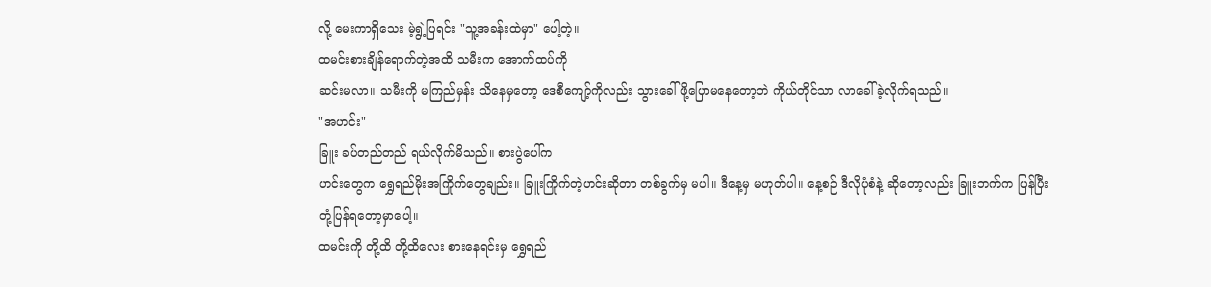လို့ မေးကာရှိသေး မဲ့ရွဲ့ပြရင်း "သူ့အခန်းထဲမှာ" ပေါ့တဲ့။
ထမင်းစားချိန်ရောက်တဲ့အထိ သမီးက အောက်ထပ်ကို
ဆင်းမလာ။ သမီးကို မကြည်မှန်း သိနေမှတော့ ဒေစီကျော့်ကိုလည်း သွားခေါ်ဖို့ပြောမနေတော့ဘဲ ကိုယ်တိုင်သာ လာခေါ်ခဲ့လိုက်ရသည်။
"အဟင်း"
ခြူး ခပ်တည်တည် ရယ်လိုက်မိသည်။ စားပွဲပေါ်က
ဟင်းတွေက ရွှေရည်မိုးအကြိုက်တွေချည်း။ ခြူးကြိုက်တဲ့ဟင်းဆိုတာ တစ်ခွက်မှ မပါ။ ဒီနေ့မှ မဟုတ်ပါ။ နေ့စဉ် ဒီလိုပုံစံနဲ့ ဆိုတော့လည်း ခြူးဘက်က ပြန်ပြီး တုံ့ပြန်ရတော့မှာပေါ့။
ထမင်းကို တို့ထိ တို့ထိလေး စားနေရင်းမှ ရွှေရည်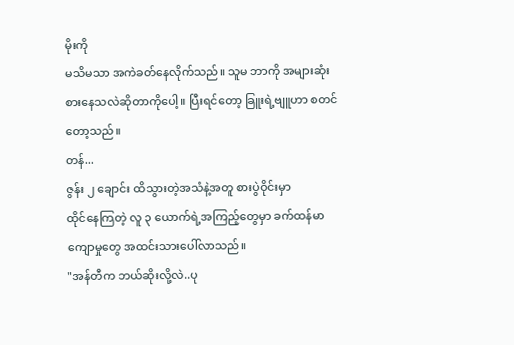မိုးကို
မသိမသာ အကဲခတ်နေလိုက်သည်။ သူမ ဘာကို အများဆုံးစားနေသလဲဆိုတာကိုပေါ့။ ပြီးရင်တော့ ခြူးရဲ့ဗျူဟာ စတင်တော့သည်။
တန်...
ဇွန်း ၂ ချောင်း ထိသွားတဲ့အသံနဲ့အတူ စားပွဲဝိုင်းမှာ
ထိုင်နေကြတဲ့ လူ ၃ ယောက်ရဲ့အကြည့်တွေမှာ ခက်ထန်မာကျောမှုတွေ အထင်းသားပေါ်လာသည်။
"အန်တီက ဘယ်ဆိုးလို့လဲ..ပု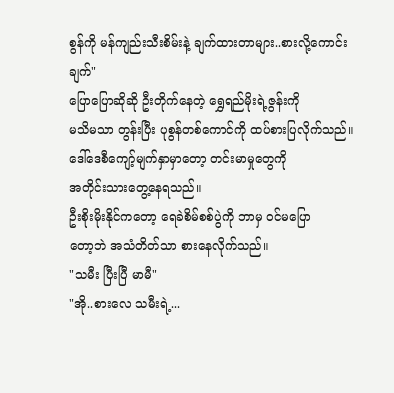စွန်ကို မန်ကျည်းသီးစိမ်းနဲ့ ချက်ထားတာများ..စားလို့ကောင်းချက်"
ပြောပြောဆိုဆို ဦးတိုက်နေတဲ့ ရွှေရည်မိုးရဲ့ဇွန်းကို
မသိမသာ တွန်းပြီး ပုစွန်တစ်ကောင်ကို ထပ်စားပြလိုက်သည်။
ဒေါ်ဒေစီကျော့်မျက်နှာမှာတော့ တင်းမာမှုတွေကို
အတိုင်းသားတွေ့နေရသည်။
ဦးစိုးမိုးနိုင်ကတော့ ရေခဲစိမ်စစ်ပွဲကို ဘာမှ ဝင်မပြော
တော့ဘဲ အသံတိတ်သာ စားနေလိုက်သည်။
"သမီး ပြီးပြီ မာမီ"
"အို..စားလေ သမီးရဲ့...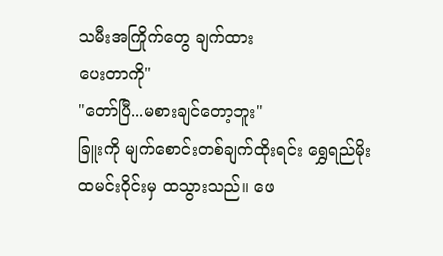သမီးအကြိုက်တွေ ချက်ထား
ပေးတာကို"
"တော်ပြီ...မစားချင်တော့ဘူး"
ခြူးကို မျက်စောင်းတစ်ချက်ထိုးရင်း ရွှေရည်မိုး
ထမင်းဝိုင်းမှ ထသွားသည်။ ဖေ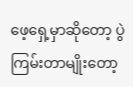ဖေ့ရှေ့မှာဆိုတော့ ပွဲကြမ်းတာမျိုးတော့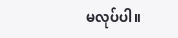မလုပ်ပါ။